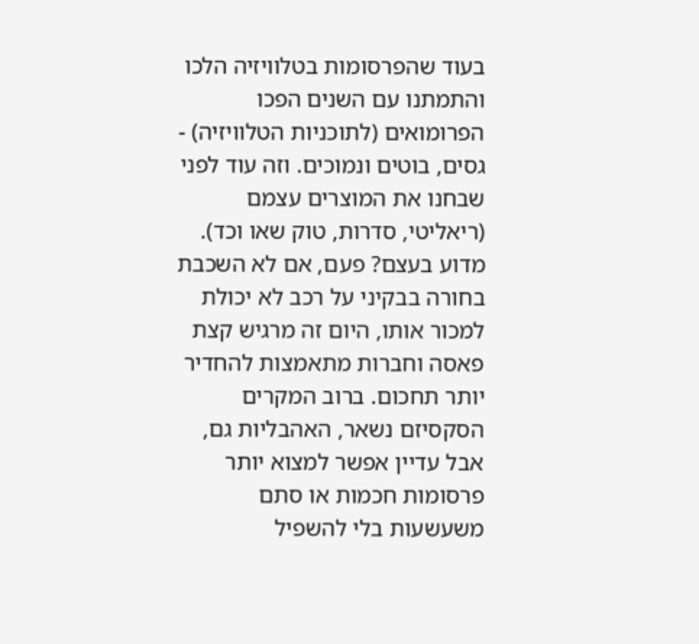בעוד שהפרסומות בטלוויזיה הלכו והתמתנו עם השנים הפכו הפרומואים (לתוכניות הטלוויזיה) - גסים, בוטים ונמוכים. וזה עוד לפני שבחנו את המוצרים עצמם (ריאליטי, סדרות, טוק שאו וכד). מדוע בעצם? פעם, אם לא השכבת בחורה בבקיני על רכב לא יכולת למכור אותו, היום זה מרגיש קצת פאסה וחברות מתאמצות להחדיר יותר תחכום. ברוב המקרים הסקסיזם נשאר, האהבליות גם, אבל עדיין אפשר למצוא יותר פרסומות חכמות או סתם משעשעות בלי להשפיל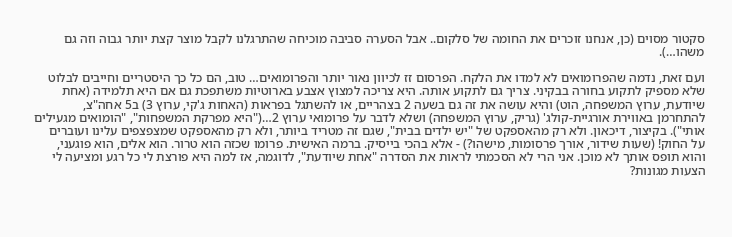סקטור מסוים (כן, אנחנו זוכרים את החומה של סלקום.. אבל הסערה סביבה מוכיחה שהתרגלנו לקבל מוצר קצת יותר גבוה וזה גם משהו…).

ועם זאת, נדמה שהפרומואים לא למדו את הלקח. הפרסום זז לכיוון נאור יותר והפרומואים… טוב, הם כל כך היסטריים וחייבים לבלוט שלא מספיק לתקוע בחורה בבקיני. צריך גם לתקוע אותה. היא צריכה למצוץ אצבע בארוטיות משתפכת גם אם היא תלמידה (אחת שיודעת, ערוץ המשפחה, הוט) והיא עושה את זה גם בשעה 2 בצהריים, או להשתגל בפראות (האחות ג'קי, ערוץ 3) ב5 אחה"צ, להתחרמן באווירת אורגיית-קולג' (גריק, ערוץ המשפחה) ושלא לדבר על פרומואי ערוץ 2…("היא מפרקת המשפחות", "הומואים מגעילים אותי"). בקיצור, דיכאון. ולא רק מהאספקט של "יש ילדים בבית", שגם זה מטריד ביותר, ולא רק מהאספקט שמצפצפים עלינו ועוברים על החוק! (שעות שידור, אורך פרסומות, מישהו?) - אלא בהכי בייסיק. ברמה האישית. פרומו שכזה הוא טרור. הוא אלים, הוא פוגעני, והוא תופס אותך לא מוכן. אני הרי לא הסכמתי לראות את הסדרה "אחת שיודעת", לדוגמה, אז למה היא פורצת לי כל רגע ומציעה לי הצעות מגונות?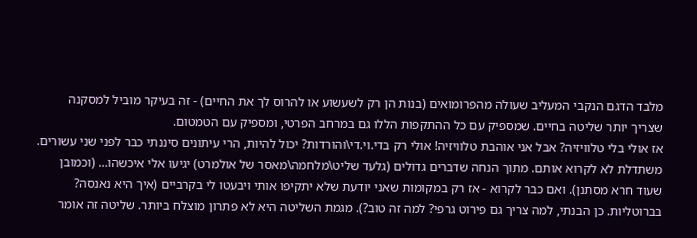מלבד הדגם הנקבי המעליב שעולה מהפרומואים (בנות הן רק לשעשוע או להרוס לך את החיים) - זה בעיקר מוביל למסקנה שצריך יותר שליטה בחיים. שמספיק עם כל ההתקפות הללו גם במרחב הפרטי, ומספיק עם הטמטום.
אז אולי בלי טלוויזיה? אבל אני אוהבת טלוויזיה! אולי רק בדי.וי.די\והורדות? יכול להיות, הרי עיתונים סיננתי כבר לפני שני עשורים. משתדלת לא לקרוא אותם. מתוך הנחה שדברים גדולים (גלעד שליט\מלחמה\מאסר של אולמרט) יגיעו אלי איכשהו… (וכמובן שעוד חרא מסתנן). ואם כבר לקרוא - אז רק במקומות שאני יודעת שלא יתקיפו אותי ויבעטו לי בקרביים (איך היא נאנסה? בברוטליות. כן הבנתי, למה צריך גם פירוט גרפי? למה זה טוב?). מגמת השליטה היא לא פתרון מוצלח ביותר. שליטה זה אומר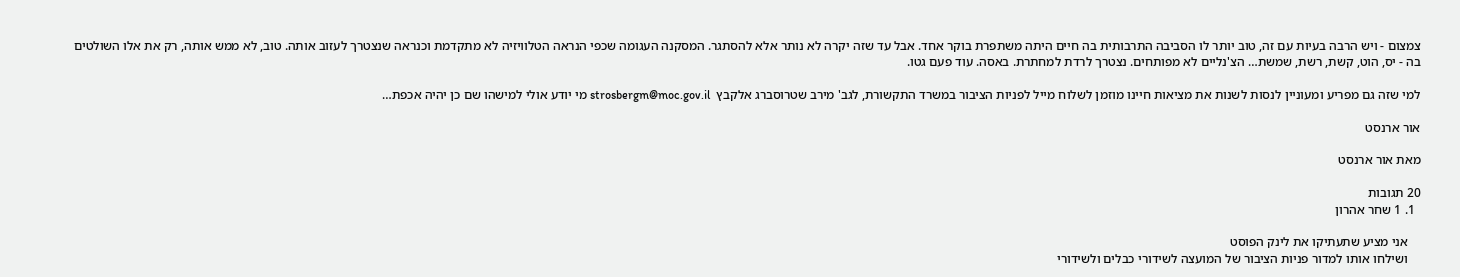צמצום - ויש הרבה בעיות עם זה, טוב יותר לו הסביבה התרבותית בה חיים היתה משתפרת בוקר אחד. אבל עד שזה יקרה לא נותר אלא להסתגר. המסקנה העגומה שכפי הנראה הטלוויזיה לא מתקדמת וכנראה שנצטרך לעזוב אותה. טוב, לא ממש אותה, רק את אלו השולטים בה - יס, הוט, קשת, רשת, שמשת… הצ'נליים לא מפותחים. נצטרך לרדת למחתרת. באסה. עוד פעם גטו.

למי שזה גם מפריע ומעוניין לנסות לשנות את מציאות חיינו מוזמן לשלוח מייל לפניות הציבור במשרד התקשורת, לגב' מירב שטרוסברג אלקבץ  strosbergm@moc.gov.il מי יודע אולי למישהו שם כן יהיה אכפת…

אור ארנסט

מאת אור ארנסט

20 תגובות
  1. 1 שחר אהרון

    אני מציע שתעתיקו את לינק הפוסט
    ושילחו אותו למדור פניות הציבור של המועצה לשידורי כבלים ולשידורי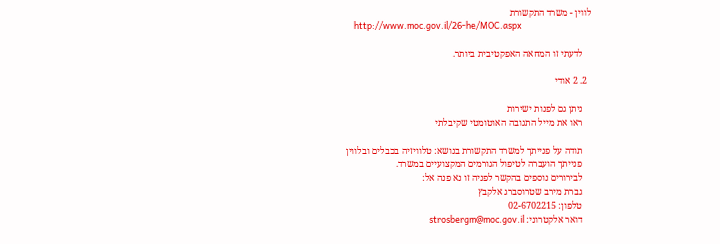לווין - משרד התקשורת
    http://www.moc.gov.il/26-he/MOC.aspx

    לדעתי זו המחאה האפקטיבית ביותר.

  2. 2 אודי

    ניתן גם לפנות ישירות
    ראו את מייל התגובה האוטומטי שקיבלתי

    תודה על פנייתך למשרד התקשורת בנושא: טלוויזיה בכבלים ובלווין
    פנייתך הועברה לטיפול הגורמים המקצועיים במשרד.
    לבירורים נוספים בהקשר לפניה זו נא פנה אל:
    גברת מירב שטרוסברג אלקבץ
    טלפון: 02-6702215
    דואר אלקטרוני: strosbergm@moc.gov.il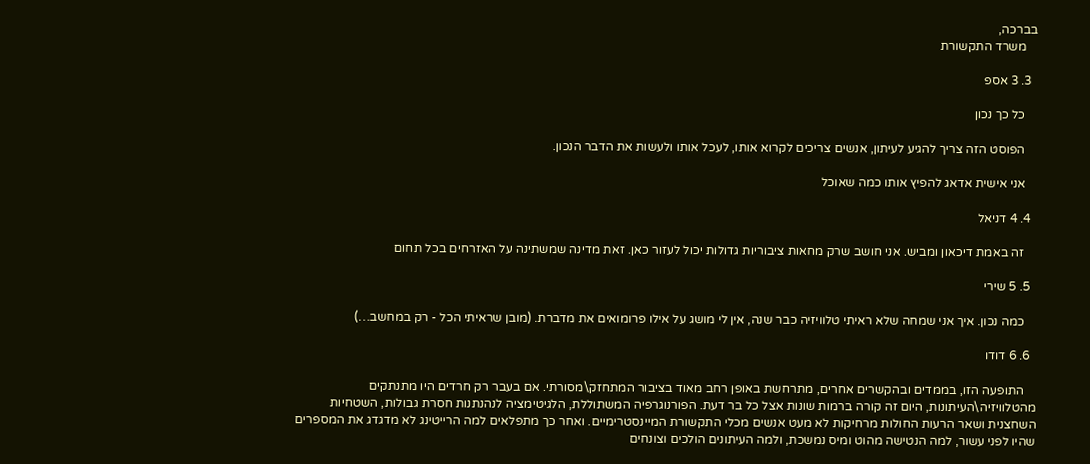בברכה,
    משרד התקשורת

  3. 3 אספ

    כל כך נכון

    הפוסט הזה צריך להגיע לעיתון, אנשים צריכים לקרוא אותו, לעכל אותו ולעשות את הדבר הנכון.

    אני אישית אדאג להפיץ אותו כמה שאוכל

  4. 4 דניאל

    זה באמת דיכאון ומביש. אני חושב שרק מחאות ציבוריות גדולות יכול לעזור כאן. זאת מדינה שמשתינה על האזרחים בכל תחום

  5. 5 שירי

    כמה נכון. איך אני שמחה שלא ראיתי טלוויזיה כבר שנה, אין לי מושג על אילו פרומואים את מדברת. (מובן שראיתי הכל - רק במחשב…)

  6. 6 דודו

    התופעה הזו, בממדים ובהקשרים אחרים, מתרחשת באופן רחב מאוד בציבור המתחזק\מסורתי. אם בעבר רק חרדים היו מתנתקים מהטלוויזיה\העיתונות, היום זה קורה ברמות שונות אצל כל בר דעת. הפורנוגרפיה המשתוללת, הלגיטימציה לנהנתנות חסרת גבולות, השטחיות השחצנית ושאר הרעות החולות מרחיקות לא מעט אנשים מכלי התקשורת המיינסטרימיים. ואחר כך מתפלאים למה הרייטינג לא מדגדג את המספרים שהיו לפני עשור, למה הנטישה מהוט ומיס נמשכת, ולמה העיתונים הולכים וצונחים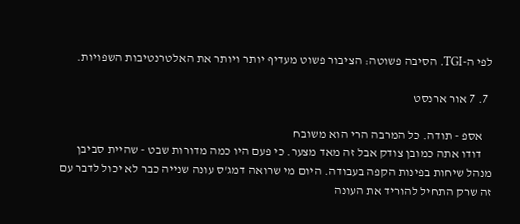לפי ה-TGI. הסיבה פשוטה: הציבור פשוט מעדיף יותר ויותר את האלטרנטיבות השפויות.

  7. 7 אור ארנסט

    אספ - תודה. כל המרבה הרי הוא משובח
    דודו אתה כמובן צודק אבל זה מאד מצער. כי פעם היו כמה מדורות שבט - שהיית סביבן מנהל שיחות בפינות הקפה בעבודה. היום מי שרואה דמג'ס עונה שנייה כבר לא יכול לדבר עם זה שרק התחיל להוריד את העונה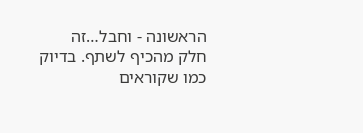הראשונה - וחבל…זה חלק מהכיף לשתף. בדיוק כמו שקוראים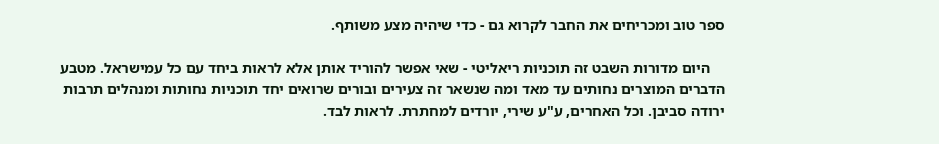ספר טוב ומכריחים את החבר לקרוא גם - כדי שיהיה מצע משותף.

    היום מדורות השבט זה תוכניות ריאליטי - שאי אפשר להוריד אותן אלא לראות ביחד עם כל עמישראל. מטבע הדברים המוצרים נחותים עד מאד ומה שנשאר זה צעירים ובורים שרואים יחד תוכניות נחותות ומנהלים תרבות ירודה סביבן. וכל האחרים, ע"ע שירי, יורדים למחתרת. לראות לבד.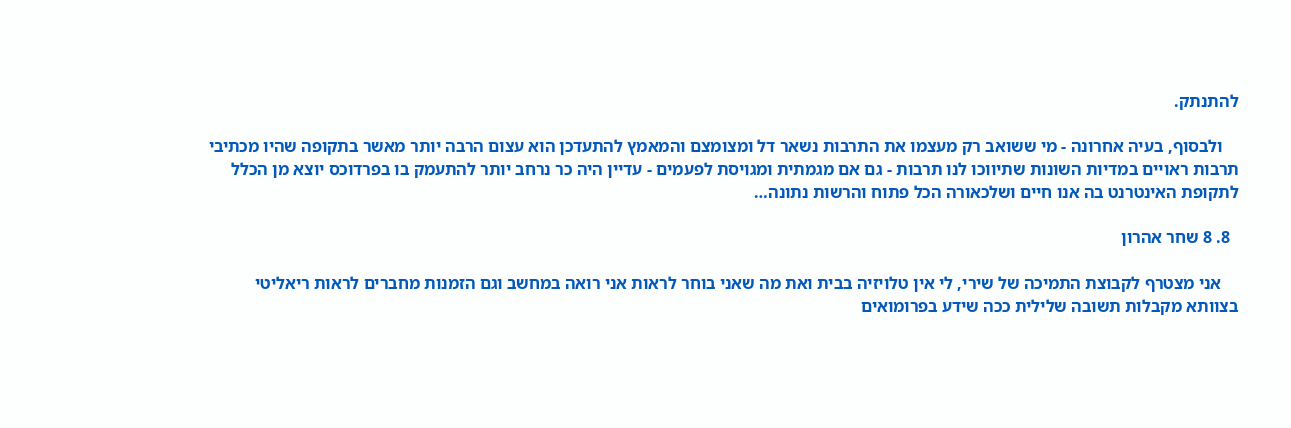להתנתק.

    ולבסוף, בעיה אחרונה - מי ששואב רק מעצמו את התרבות נשאר דל ומצומצם והמאמץ להתעדכן הוא עצום הרבה יותר מאשר בתקופה שהיו מכתיבי תרבות ראויים במדיות השונות שתיווכו לנו תרבות - גם אם מגמתית ומגויסת לפעמים - עדיין היה כר נרחב יותר להתעמק בו בפרדוכס יוצא מן הכלל לתקופת האינטרנט בה אנו חיים ושלכאורה הכל פתוח והרשות נתונה…

  8. 8 שחר אהרון

    אני מצטרף לקבוצת התמיכה של שירי, לי אין טלויזיה בבית ואת מה שאני בוחר לראות אני רואה במחשב וגם הזמנות מחברים לראות ריאליטי בצוותא מקבלות תשובה שלילית ככה שידע בפרומואים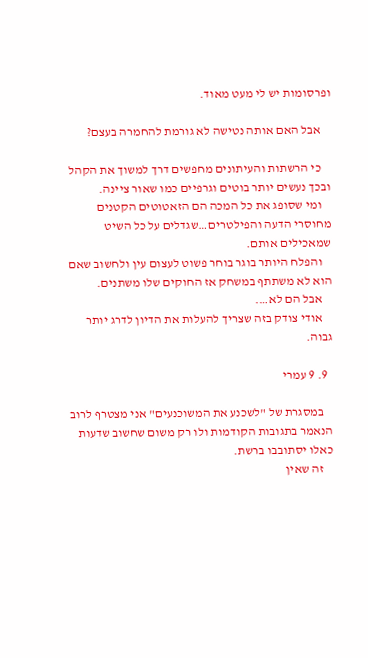ופרסומות יש לי מעט מאוד.

    אבל האם אותה נטישה לא גורמת להחמרה בעצם?

    כי הרשתות והעיתונים מחפשים דרך למשוך את הקהל ובכך נעשים יותר בוטים וגרפיים כמו שאור ציינה.
    ומי שסופג את כל המכה הם הזאטוטים הקטנים מחוסרי הדעה והפילטרים…שגדלים על כל השיט שמאכילים אותם.
    והפלח היותר בוגר בוחר פשוט לעצום עין ולחשוב שאם הוא לא משתתף במשחק אז החוקים שלו משתנים.
    אבל הם לא….
    אודי צודק בזה שצריך להעלות את הדיון לדרג יותר גבוה.

  9. 9 עמרי

    במסגרת של "לשכנע את המשוכנעים" אני מצטרף לרוב הנאמר בתגובות הקודמות ולו רק משום שחשוב שדעות כאלו יסתובבו ברשת.
    זה שאין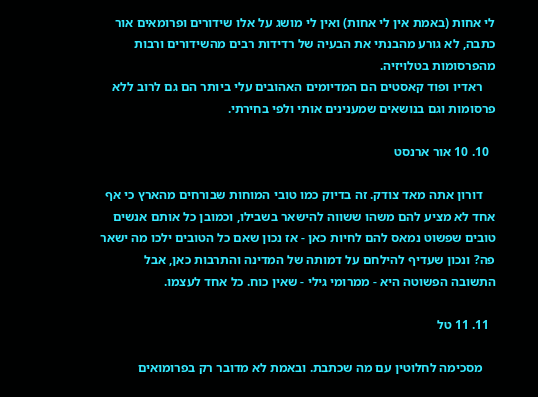לי אחות (באמת אין לי אחות) ואין לי מושג על אלו שידורים ופרומאים אור כתבה, לא גורע מהבנתי את הבעיה של רדידות רבים מהשידורים ורבות מהפרסומות בטלויזיה.
    ראדיו ופוד קאסטים הם המדיומים האהובים עלי ביותר הם גם לרוב ללא פרסומות וגם בנושאים שמענינים אותי ולפי בחירתי.

  10. 10 אור ארנסט

    דורון אתה מאד צודק. זה בדיוק כמו טובי המוחות שבורחים מהארץ כי אף אחד לא מציע להם משהו ששווה להישאר בשבילו, וכמובן כל אותם אנשים טובים שפשוט נמאס להם לחיות כאן - אז נכון שאם כל הטובים ילכו מה ישאר פה? ונכון שעדיף להילחם על דמותה של המדינה והתרבות כאן, אבל התשובה הפשוטה היא - ממרומי גילי - שאין כוח. כל אחד לעצמו.

  11. 11 טל

    מסכימה לחלוטין עם מה שכתבת. ובאמת לא מדובר רק בפרומואים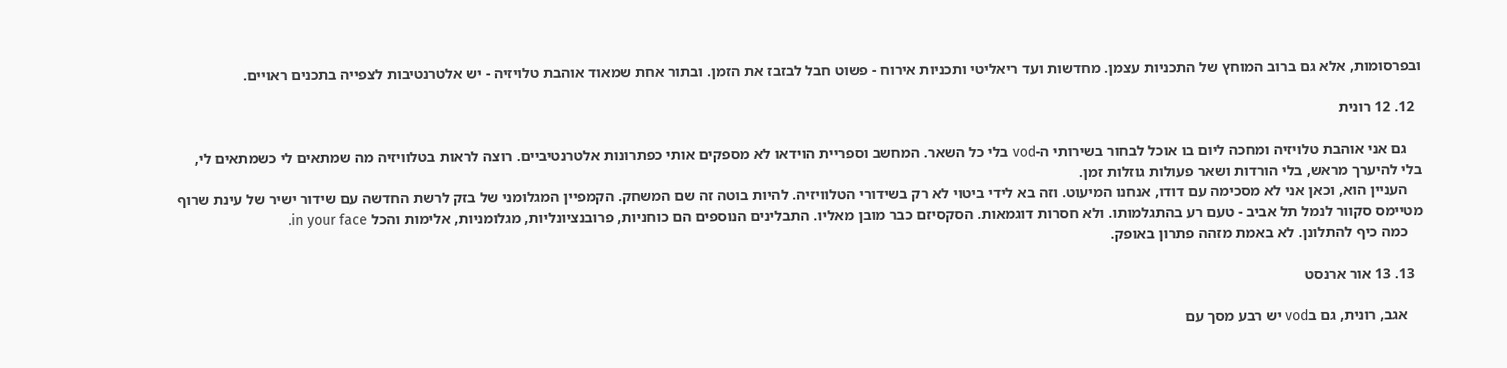ובפרסומות, אלא גם ברוב המוחץ של התכניות עצמן. מחדשות ועד ריאליטי ותכניות אירוח - פשוט חבל לבזבז את הזמן. ובתור אחת שמאוד אוהבת טלויזיה - יש אלטרנטיבות לצפייה בתכנים ראויים.

  12. 12 רונית

    גם אני אוהבת טלויזיה ומחכה ליום בו אוכל לבחור בשירותי ה-vod בלי כל השאר. המחשב וספריית הוידאו לא מספקים אותי כפתרונות אלטרנטיביים. רוצה לראות בטלוויזיה מה שמתאים לי כשמתאים לי, בלי להיערך מראש, בלי הורדות ושאר פעולות גוזלות זמן.
    העניין הוא, וכאן אני לא מסכימה עם דודו, אנחנו המיעוט. וזה בא לידי ביטוי לא רק בשידורי הטלוויזיה. להיות בוטה זה שם המשחק. הקמפיין המגלומני של בזק לרשת החדשה עם שידור ישיר של עינת שרוף מטיימס סקוור לנמל תל אביב - טעם רע בהתגלמותו. ולא חסרות דוגמאות. הסקסיזם כבר מובן מאליו. התבלינים הנוספים הם כוחניות, פרובנציונליות, מגלומניות, אלימות והכל in your face.
    כמה כיף להתלונן. לא באמת מזהה פתרון באופק.

  13. 13 אור ארנסט

    אגב, רונית, גם בvod יש רבע מסך עם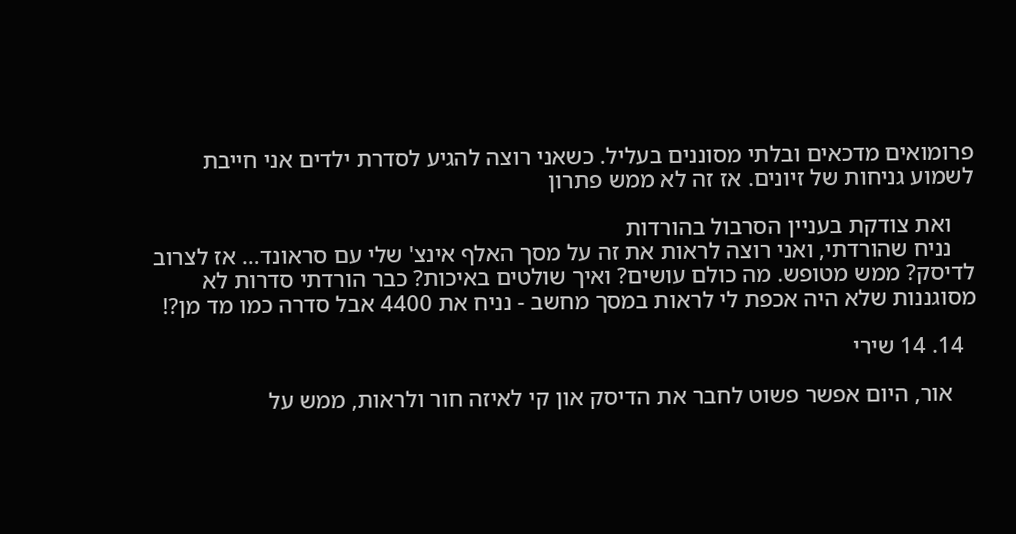פרומואים מדכאים ובלתי מסוננים בעליל. כשאני רוצה להגיע לסדרת ילדים אני חייבת לשמוע גניחות של זיונים. אז זה לא ממש פתרון

    ואת צודקת בעניין הסרבול בהורדות
    נניח שהורדתי, ואני רוצה לראות את זה על מסך האלף אינצ' שלי עם סראונד… אז לצרוב לדיסק? ממש מטופש. מה כולם עושים? ואיך שולטים באיכות? כבר הורדתי סדרות לא מסוגננות שלא היה אכפת לי לראות במסך מחשב - נניח את 4400 אבל סדרה כמו מד מן?!

  14. 14 שירי

    אור, היום אפשר פשוט לחבר את הדיסק און קי לאיזה חור ולראות, ממש על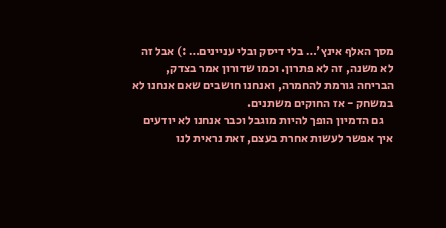מסך האלף אינץ'… בלי דיסק ובלי עניינים… :) אבל זה לא משנה, זה לא פתרון. וכמו שדורון אמר בצדק, הבריחה גורמת להחמרה, ואנחנו חושבים שאם אנחנו לא במשחק - אז החוקים משתנים.
    גם הדמיון הופך להיות מוגבל וכבר אנחנו לא יודעים איך אפשר לעשות אחרת בעצם, זאת נראית לנו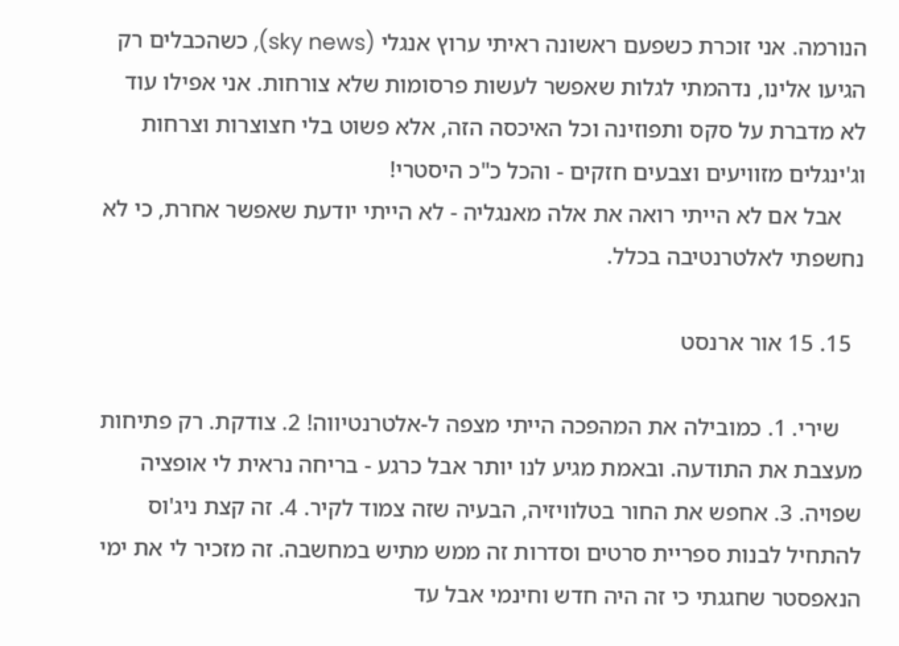הנורמה. אני זוכרת כשפעם ראשונה ראיתי ערוץ אנגלי (sky news), כשהכבלים רק הגיעו אלינו, נדהמתי לגלות שאפשר לעשות פרסומות שלא צורחות. אני אפילו עוד לא מדברת על סקס ותפוזינה וכל האיכסה הזה, אלא פשוט בלי חצוצרות וצרחות וג'ינגלים מזוויעים וצבעים חזקים - והכל כ"כ היסטרי!
    אבל אם לא הייתי רואה את אלה מאנגליה - לא הייתי יודעת שאפשר אחרת, כי לא נחשפתי לאלטרנטיבה בכלל.

  15. 15 אור ארנסט

    שירי. 1. כמובילה את המהפכה הייתי מצפה ל-אלטרנטיווה! 2. צודקת. רק פתיחות מעצבת את התודעה. ובאמת מגיע לנו יותר אבל כרגע - בריחה נראית לי אופציה שפויה. 3. אחפש את החור בטלוויזיה, הבעיה שזה צמוד לקיר. 4. זה קצת ניג'וס להתחיל לבנות ספריית סרטים וסדרות זה ממש מתיש במחשבה. זה מזכיר לי את ימי הנאפסטר שחגגתי כי זה היה חדש וחינמי אבל עד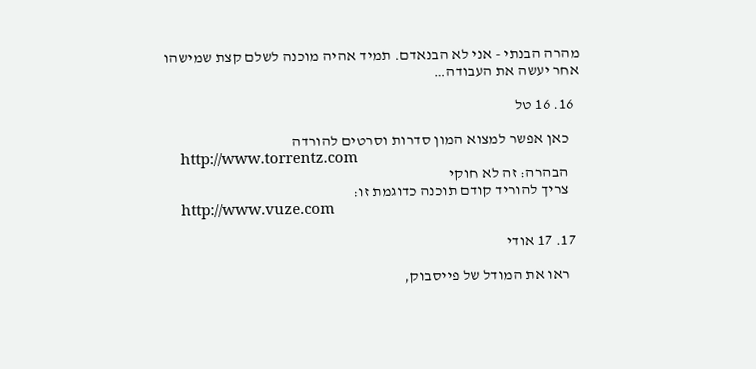מהרה הבנתי - אני לא הבנאדם. תמיד אהיה מוכנה לשלם קצת שמישהו אחר יעשה את העבודה…

  16. 16 טל

    כאן אפשר למצוא המון סדרות וסרטים להורדה
    http://www.torrentz.com
    הבהרה: זה לא חוקי
    צריך להוריד קודם תוכנה כדוגמת זו:
    http://www.vuze.com

  17. 17 אודי

    ראו את המודל של פייסבוק,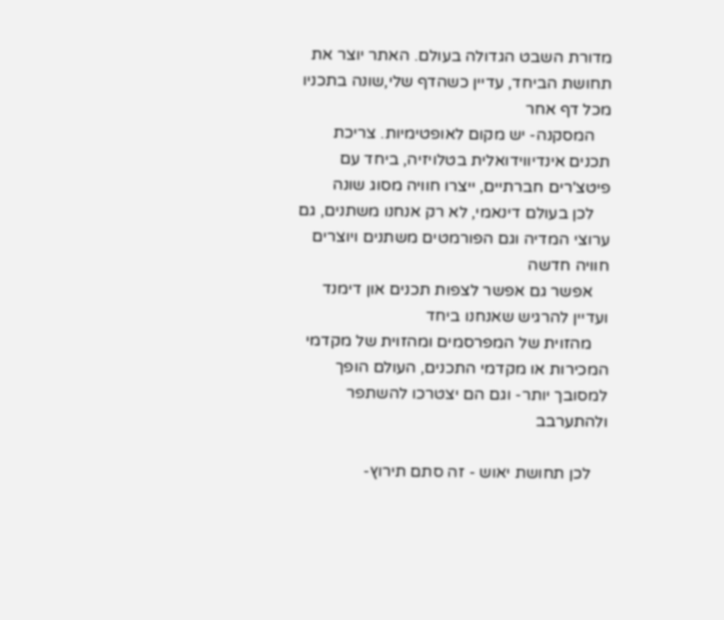מדורת השבט הגדולה בעולם. האתר יוצר את תחושת הביחד, עדיין כשהדף שלי,שונה בתכניו מכל דף אחר
    המסקנה- יש מקום לאופטימיות. צריכת תכנים אינדיווידואלית בטלויזיה, ביחד עם פיטצ'רים חברתיים, ייצרו חוויה מסוג שונה
    לכן בעולם דינאמי, לא רק אנחנו משתנים, גם ערוצי המדיה וגם הפורמטים משתנים ויוצרים חוויה חדשה
    אפשר גם אפשר לצפות תכנים און דימנד ועדיין להרגיש שאנחנו ביחד
    מהזוית של המפרסמים ומהזוית של מקדמי המכירות או מקדמי התכנים, העולם הופך למסובך יותר- וגם הם יצטרכו להשתפר ולהתערבב

    לכן תחושת יאוש - זה סתם תירוץ-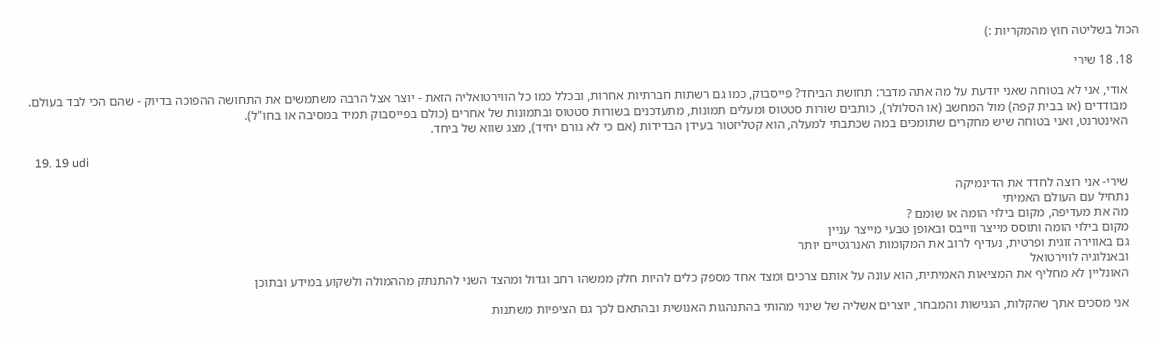הכול בשליטה חוץ מהמקריות :)

  18. 18 שירי

    אודי, אני לא בטוחה שאני יודעת על מה אתה מדבר: תחושת הביחד? פייסבוק, כמו גם רשתות חברתיות אחרות, ובכלל כמו כל הווירטואליה הזאת - יוצר אצל הרבה משתמשים את התחושה ההפוכה בדיוק - שהם הכי לבד בעולם.
    מבודדים (או בבית קפה) מול המחשב (או הסלולר), כותבים שורות סטטוס ומעלים תמונות, מתעדכנים בשורות סטטוס ובתמונות של אחרים (כולם בפייסבוק תמיד במסיבה או בחו"ל).
    האינטרנט, ואני בטוחה שיש מחקרים שתומכים במה שכתבתי למעלה, הוא קטליזטור בעידן הבדידות (אם כי לא גורם יחיד), מצג שווא של ביחד.

  19. 19 udi

    שירי- אני רוצה לחדד את הדינמיקה
    נתחיל עם העולם האמיתי
    מה את מעדיפה, מקום בילוי הומה או שומם ?
    מקום בילוי הומה ותוסס מייצר ווייבס ובאופן טבעי מייצר עניין
    גם באווירה זוגית ופרטית, נעדיף לרוב את המקומות האנרגטיים יותר
    ובאנלוגיה לווירטואל
    האונליין לא מחליף את המציאות האמיתית, הוא עונה על אותם צרכים ומצד אחד מספק כלים להיות חלק ממשהו רחב וגדול ומהצד השני להתנתק מההמולה ולשקוע במידע ובתוכן

    אני מסכים אתך שהקלות, הנגישות והמבחר, יוצרים אשליה של שינוי מהותי בהתנהגות האנושית ובהתאם לכך גם הציפיות משתנות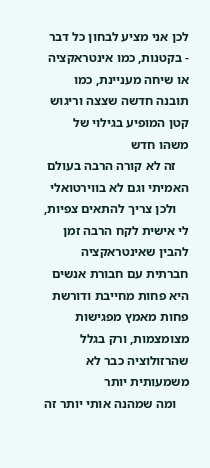לכן אני מציע לבחון כל דבר - בקטנות, כמו אינטראקציה או שיחה מעניינת, כמו תובנה חדשה שצצה וריגוש קטן המופיע בגילוי של משהו חדש
    זה לא קורה הרבה בעולם האמיתי וגם לא בווירטואלי
    ולכן צריך להתאים צפיות, לי אישית לקח הרבה זמן להבין שאינטראקציה חברתית עם חבורת אנשים היא פחות מחייבת ודורשת פחות מאמץ מפגישות מצומצמות, ורק בגלל שהרזולוציה כבר לא משמעותית יותר
    ומה שמהנה אותי יותר זה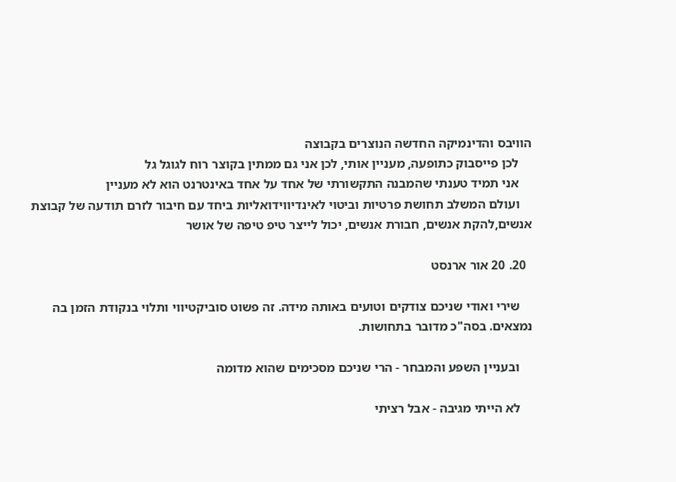הוויבס והדינמיקה החדשה הנוצרים בקבוצה
    לכן פייסבוק כתופעה, מעניין אותי, לכן אני גם ממתין בקוצר רוח לגוגל גל
    אני תמיד טענתי שהמבנה התקשורתי של אחד על אחד באינטרנט הוא לא מעניין
    ועולם המשלב תחושת פרטיות וביטוי לאינדיווידואליות ביחד עם חיבור לזרם תודעה של קבוצת אנשים,להקת אנשים, חבורת אנשים, יכול לייצר טיפ טיפה של אושר

  20. 20 אור ארנסט

    שירי ואודי שניכם צודקים וטועים באותה מידה. זה פשוט סוביקטיווי ותלוי בנקודת הזמן בה נמצאים. בסה"כ מדובר בתחושות.

    ובעניין השפע והמבחר - הרי שניכם מסכימים שהוא מדומה

    לא הייתי מגיבה - אבל רציתי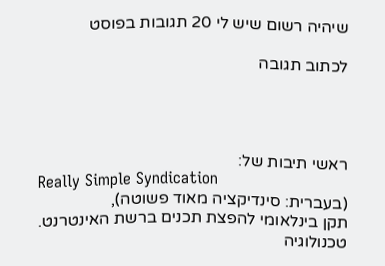שיהיה רשום שיש לי 20 תגובות בפוסט

לכתוב תגובה




ראשי תיבות של:
Really Simple Syndication
(בעברית: סינדיקציה מאוד פשוטה),
תקן בינלאומי להפצת תכנים ברשת האינטרנט. טכנולוגיה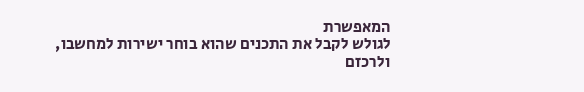המאפשרת
לגולש לקבל את התכנים שהוא בוחר ישירות למחשבו,
ולרכזם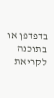בדפדפן או בתוכנה לקריאת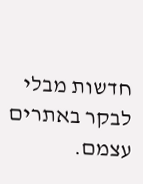חדשות מבלי לבקר באתרים עצמם.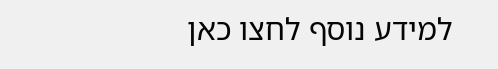למידע נוסף לחצו כאן